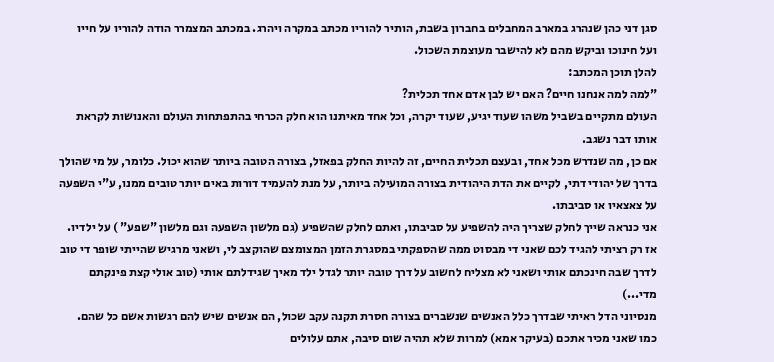סגן דני כהן שנהרג במארב המחבלים בחברון בשבת, הותיר להוריו מכתב במקרה ויהרג. במכתב המצמרר הודה להוריו על חייו ועל חינוכו וביקש מהם לא להישבר מעוצמת השכול.
להלן תוכן המכתב:
"למה למה אנחנו חיים? האם יש לבן אדם אחד תכלית?
העולם מתקיים בשביל משהו שעוד יגיע, שעוד יקרה, וכל אחד מאיתנו הוא חלק הכרחי בהתפתחות העולם והאנושות לקראת אותו דבר נשגב.
אם כן, מה שנדרש מכל אחד, ובעצם תכלית החיים, זה להיות החלק בפאזל, בצורה הטובה ביותר שהוא יכול. כלומר, על מי שהולך בדרך של יהודי דתי, לקיים את הדת היהודית בצורה המועילה ביותר, על מנת להעמיד דורות באים יותר טובים ממנו, ע"י השפעה על צאצאיו או סביבתו.
אני כנראה שייך לחלק שצריך היה להשפיע על סביבתו, ואתם לחלק שהשפיע (גם מלשון השפעה וגם מלשון "שפע" ) על ילדיו.
אז רק רציתי להגיד לכם שאני די מבסוט ממה שהספקתי במסגרת הזמן המצומצם שהוקצב לי, ושאני מרגיש שהייתי שופר די טוב לדרך שבה חינכתם אותי ושאני לא מצליח לחשוב על דרך טובה יותר לגדל ילד מאיך שגידלתם אותי (טוב אולי קצת פינקתם מדי...)
מנסיוני הדל ראיתי שבדרך כלל האנשים שנשברים בצורה חסרת תקנה עקב שכול, הם אנשים שיש להם רגשות אשם כל שהם.
כמו שאני מכיר אתכם (בעיקר אמא) למרות שלא תהיה שום סיבה, אתם עלולים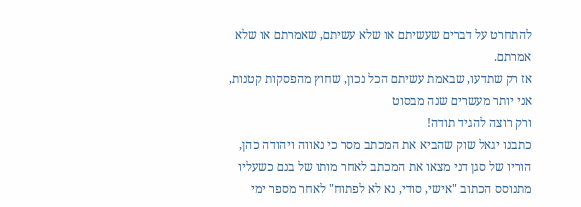להתחרט על דברים שעשיתם או שלא עשיתם, שאמרתם או שלא אמרתם.
אז רק שתדעו, שבאמת עשיתם הכל נכון, שחוץ מהפסקות קטנות, אני יותר מעשרים שנה מבסוט
ורק רוצה להגיד תודה!
כתבנו יגאל שוק שהביא את המכתב מסר כי נאווה ויהודה כהן, הוריו של סגן דני מצאו את המכתב לאחר מותו של בנם כשעליו מתנוסס הכתוב "אישי, סודי, נא לא לפתוח" לאחר מספר ימי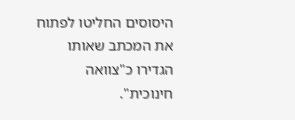היסוסים החליטו לפתוח את המכתב שאותו הגדירו כ"צוואה חינוכית".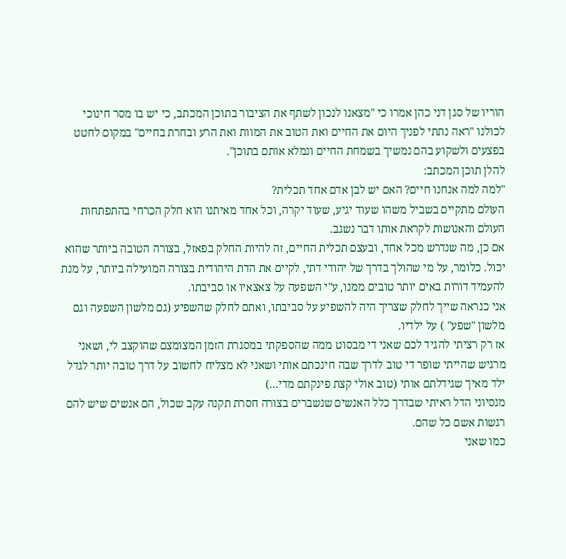הוריו של סגן דני כהן אמרו כי "מצאנו לנכון לשתף את הציבור בתוכן המכתב, כי יש בו מסר חינוכי לכולנו "ראה נתתי לפניך היום את החיים ואת הטוב את המוות ואת הרע ובחרת בחיים" במקום לחטט בפצעים ולשקוע בהם נמשיך בשמחת החיים ונמלא אותם בתוכן".
להלן תוכן המכתב:
"למה למה אנחנו חיים? האם יש לבן אדם אחד תכלית?
העולם מתקיים בשביל משהו שעוד יגיע, שעוד יקרה, וכל אחד מאיתנו הוא חלק הכרחי בהתפתחות העולם והאנושות לקראת אותו דבר נשגב.
אם כן, מה שנדרש מכל אחד, ובעצם תכלית החיים, זה להיות החלק בפאזל, בצורה הטובה ביותר שהוא יכול. כלומר, על מי שהולך בדרך של יהודי דתי, לקיים את הדת היהודית בצורה המועילה ביותר, על מנת להעמיד דורות באים יותר טובים ממנו, ע"י השפעה על צאצאיו או סביבתו.
אני כנראה שייך לחלק שצריך היה להשפיע על סביבתו, ואתם לחלק שהשפיע (גם מלשון השפעה וגם מלשון "שפע" ) על ילדיו.
אז רק רציתי להגיד לכם שאני די מבסוט ממה שהספקתי במסגרת הזמן המצומצם שהוקצב לי, ושאני מרגיש שהייתי שופר די טוב לדרך שבה חינכתם אותי ושאני לא מצליח לחשוב על דרך טובה יותר לגדל ילד מאיך שגידלתם אותי (טוב אולי קצת פינקתם מדי...)
מנסיוני הדל ראיתי שבדרך כלל האנשים שנשברים בצורה חסרת תקנה עקב שכול, הם אנשים שיש להם רגשות אשם כל שהם.
כמו שאני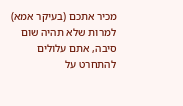מכיר אתכם (בעיקר אמא) למרות שלא תהיה שום סיבה, אתם עלולים להתחרט על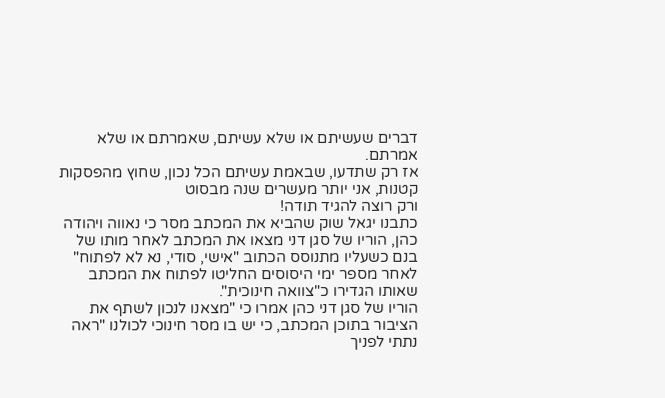דברים שעשיתם או שלא עשיתם, שאמרתם או שלא אמרתם.
אז רק שתדעו, שבאמת עשיתם הכל נכון, שחוץ מהפסקות קטנות, אני יותר מעשרים שנה מבסוט
ורק רוצה להגיד תודה!
כתבנו יגאל שוק שהביא את המכתב מסר כי נאווה ויהודה כהן, הוריו של סגן דני מצאו את המכתב לאחר מותו של בנם כשעליו מתנוסס הכתוב "אישי, סודי, נא לא לפתוח" לאחר מספר ימי היסוסים החליטו לפתוח את המכתב שאותו הגדירו כ"צוואה חינוכית".
הוריו של סגן דני כהן אמרו כי "מצאנו לנכון לשתף את הציבור בתוכן המכתב, כי יש בו מסר חינוכי לכולנו "ראה נתתי לפניך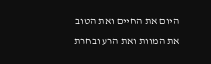היום את החיים ואת הטוב את המוות ואת הרע ובחרת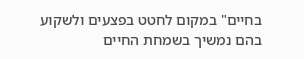בחיים" במקום לחטט בפצעים ולשקוע בהם נמשיך בשמחת החיים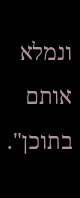ונמלא אותם בתוכן".